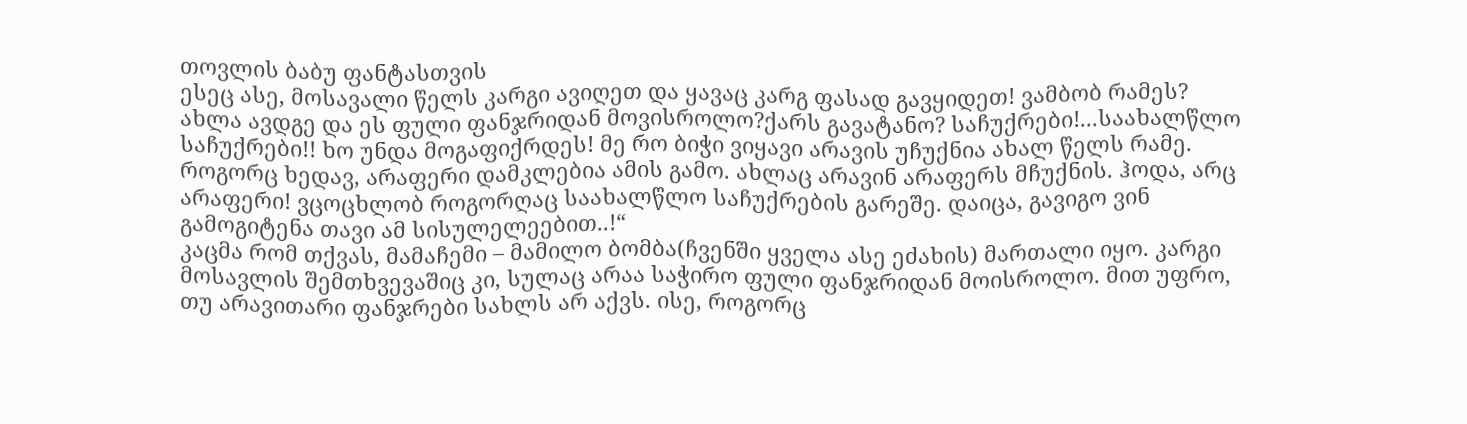თოვლის ბაბუ ფანტასთვის
ესეც ასე, მოსავალი წელს კარგი ავიღეთ და ყავაც კარგ ფასად გავყიდეთ! ვამბობ რამეს? ახლა ავდგე და ეს ფული ფანჯრიდან მოვისროლო?ქარს გავატანო? საჩუქრები!...საახალწლო საჩუქრები!! ხო უნდა მოგაფიქრდეს! მე რო ბიჭი ვიყავი არავის უჩუქნია ახალ წელს რამე. როგორც ხედავ, არაფერი დამკლებია ამის გამო. ახლაც არავინ არაფერს მჩუქნის. ჰოდა, არც არაფერი! ვცოცხლობ როგორღაც საახალწლო საჩუქრების გარეშე. დაიცა, გავიგო ვინ გამოგიტენა თავი ამ სისულელეებით..!“
კაცმა რომ თქვას, მამაჩემი – მამილო ბომბა(ჩვენში ყველა ასე ეძახის) მართალი იყო. კარგი მოსავლის შემთხვევაშიც კი, სულაც არაა საჭირო ფული ფანჯრიდან მოისროლო. მით უფრო, თუ არავითარი ფანჯრები სახლს არ აქვს. ისე, როგორც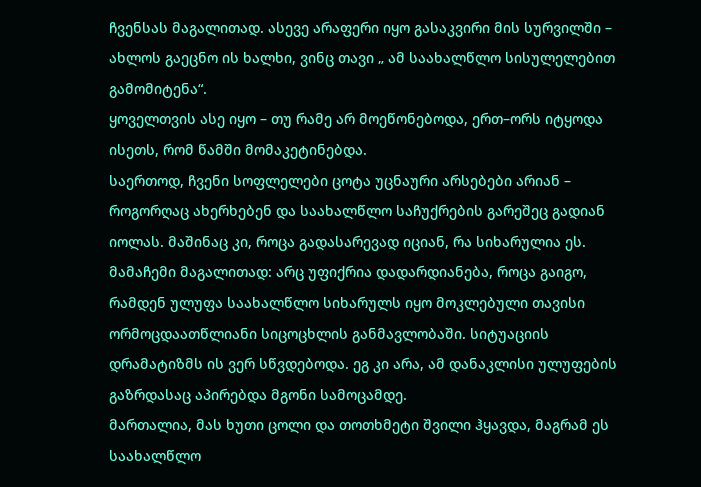ჩვენსას მაგალითად. ასევე არაფერი იყო გასაკვირი მის სურვილში – ახლოს გაეცნო ის ხალხი, ვინც თავი „ ამ საახალწლო სისულელებით გამომიტენა“.
ყოველთვის ასე იყო – თუ რამე არ მოეწონებოდა, ერთ–ორს იტყოდა ისეთს, რომ წამში მომაკეტინებდა.
საერთოდ, ჩვენი სოფლელები ცოტა უცნაური არსებები არიან – როგორღაც ახერხებენ და საახალწლო საჩუქრების გარეშეც გადიან იოლას. მაშინაც კი, როცა გადასარევად იციან, რა სიხარულია ეს.
მამაჩემი მაგალითად: არც უფიქრია დადარდიანება, როცა გაიგო, რამდენ ულუფა საახალწლო სიხარულს იყო მოკლებული თავისი ორმოცდაათწლიანი სიცოცხლის განმავლობაში. სიტუაციის დრამატიზმს ის ვერ სწვდებოდა. ეგ კი არა, ამ დანაკლისი ულუფების გაზრდასაც აპირებდა მგონი სამოცამდე.
მართალია, მას ხუთი ცოლი და თოთხმეტი შვილი ჰყავდა, მაგრამ ეს საახალწლო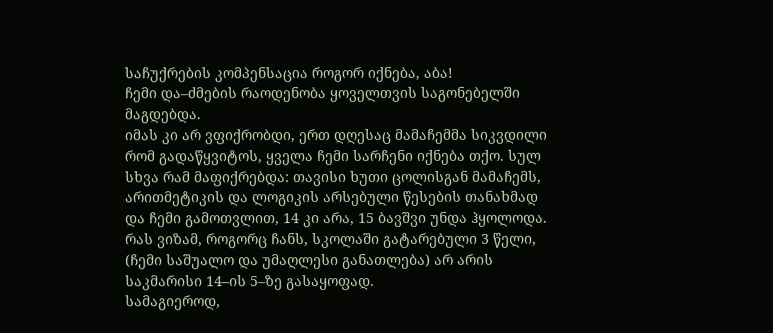საჩუქრების კომპენსაცია როგორ იქნება, აბა!
ჩემი და–ძმების რაოდენობა ყოველთვის საგონებელში მაგდებდა.
იმას კი არ ვფიქრობდი, ერთ დღესაც მამაჩემმა სიკვდილი რომ გადაწყვიტოს, ყველა ჩემი სარჩენი იქნება თქო. სულ სხვა რამ მაფიქრებდა: თავისი ხუთი ცოლისგან მამაჩემს, არითმეტიკის და ლოგიკის არსებული წესების თანახმად და ჩემი გამოთვლით, 14 კი არა, 15 ბავშვი უნდა ჰყოლოდა.
რას ვიზამ, როგორც ჩანს, სკოლაში გატარებული 3 წელი, (ჩემი საშუალო და უმაღლესი განათლება) არ არის საკმარისი 14–ის 5–ზე გასაყოფად.
სამაგიეროდ,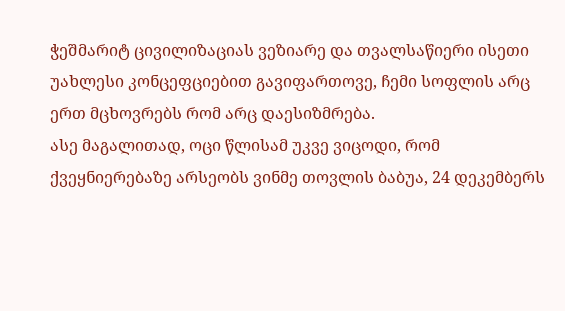ჭეშმარიტ ცივილიზაციას ვეზიარე და თვალსაწიერი ისეთი უახლესი კონცეფციებით გავიფართოვე, ჩემი სოფლის არც ერთ მცხოვრებს რომ არც დაესიზმრება.
ასე მაგალითად, ოცი წლისამ უკვე ვიცოდი, რომ ქვეყნიერებაზე არსეობს ვინმე თოვლის ბაბუა, 24 დეკემბერს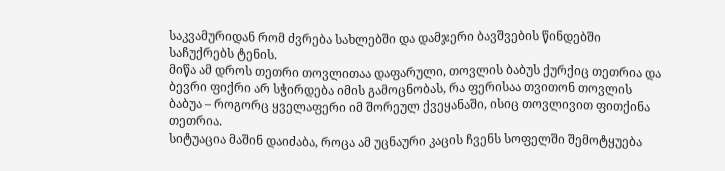საკვამურიდან რომ ძვრება სახლებში და დამჯერი ბავშვების წინდებში საჩუქრებს ტენის.
მიწა ამ დროს თეთრი თოვლითაა დაფარული, თოვლის ბაბუს ქურქიც თეთრია და ბევრი ფიქრი არ სჭირდება იმის გამოცნობას, რა ფერისაა თვითონ თოვლის ბაბუა – როგორც ყველაფერი იმ შორეულ ქვეყანაში, ისიც თოვლივით ფითქინა თეთრია.
სიტუაცია მაშინ დაიძაბა, როცა ამ უცნაური კაცის ჩვენს სოფელში შემოტყუება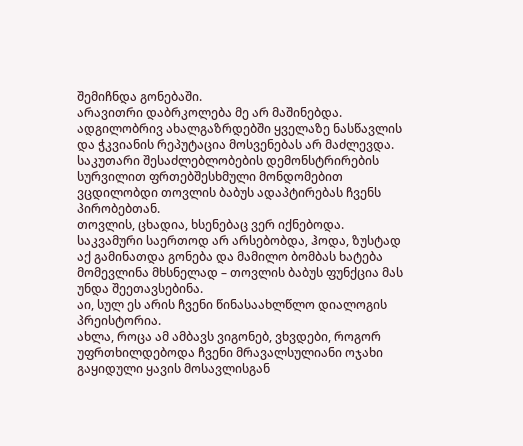შემიჩნდა გონებაში.
არავითრი დაბრკოლება მე არ მაშინებდა. ადგილობრივ ახალგაზრდებში ყველაზე ნასწავლის და ჭკვიანის რეპუტაცია მოსვენებას არ მაძლევდა. საკუთარი შესაძლებლობების დემონსტრირების სურვილით ფრთებშესხმული მონდომებით ვცდილობდი თოვლის ბაბუს ადაპტირებას ჩვენს პირობებთან.
თოვლის, ცხადია, ხსენებაც ვერ იქნებოდა.
საკვამური საერთოდ არ არსებობდა, ჰოდა, ზუსტად აქ გამინათდა გონება და მამილო ბომბას ხატება მომევლინა მხსნელად – თოვლის ბაბუს ფუნქცია მას უნდა შეეთავსებინა.
აი, სულ ეს არის ჩვენი წინასაახლწლო დიალოგის პრეისტორია.
ახლა, როცა ამ ამბავს ვიგონებ, ვხვდები, როგორ უფრთხილდებოდა ჩვენი მრავალსულიანი ოჯახი გაყიდული ყავის მოსავლისგან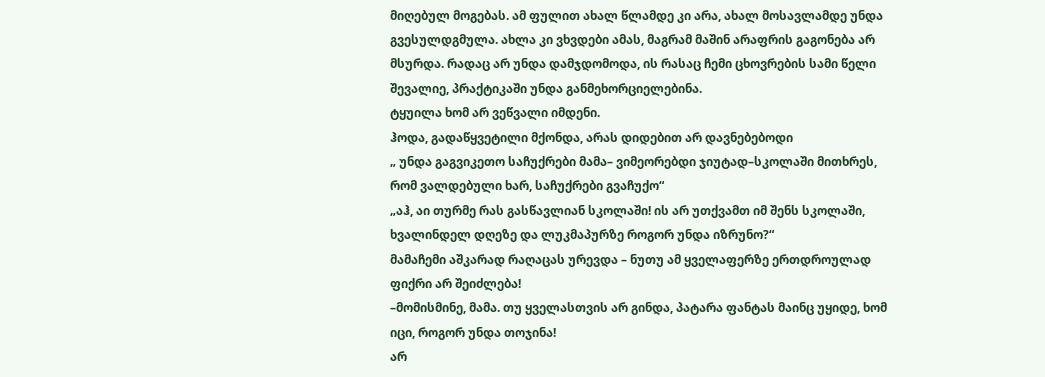მიღებულ მოგებას. ამ ფულით ახალ წლამდე კი არა, ახალ მოსავლამდე უნდა გვესულდგმულა. ახლა კი ვხვდები ამას, მაგრამ მაშინ არაფრის გაგონება არ მსურდა. რადაც არ უნდა დამჯდომოდა, ის რასაც ჩემი ცხოვრების სამი წელი შევალიე, პრაქტიკაში უნდა განმეხორციელებინა.
ტყუილა ხომ არ ვეწვალი იმდენი.
ჰოდა, გადაწყვეტილი მქონდა, არას დიდებით არ დავნებებოდი
„ უნდა გაგვიკეთო საჩუქრები მამა– ვიმეორებდი ჯიუტად–სკოლაში მითხრეს, რომ ვალდებული ხარ, საჩუქრები გვაჩუქო“
„აჰ, აი თურმე რას გასწავლიან სკოლაში! ის არ უთქვამთ იმ შენს სკოლაში, ხვალინდელ დღეზე და ლუკმაპურზე როგორ უნდა იზრუნო?“
მამაჩემი აშკარად რაღაცას ურევდა – ნუთუ ამ ყველაფერზე ერთდროულად ფიქრი არ შეიძლება!
–მომისმინე, მამა. თუ ყველასთვის არ გინდა, პატარა ფანტას მაინც უყიდე, ხომ იცი, როგორ უნდა თოჯინა!
არ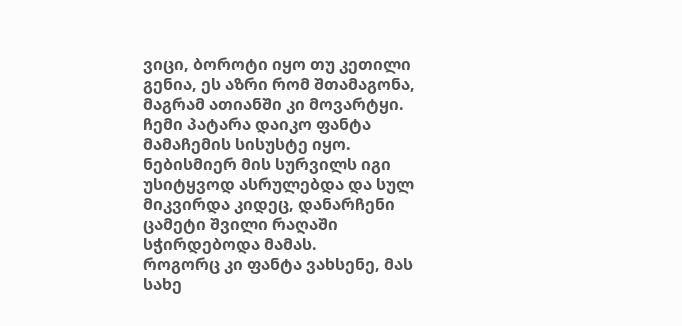ვიცი, ბოროტი იყო თუ კეთილი გენია, ეს აზრი რომ შთამაგონა, მაგრამ ათიანში კი მოვარტყი.
ჩემი პატარა დაიკო ფანტა მამაჩემის სისუსტე იყო. ნებისმიერ მის სურვილს იგი უსიტყვოდ ასრულებდა და სულ მიკვირდა კიდეც, დანარჩენი ცამეტი შვილი რაღაში სჭირდებოდა მამას.
როგორც კი ფანტა ვახსენე, მას სახე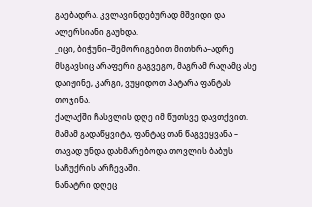გაებადრა. კვლავინდებურად მშვიდი და ალერსიანი გაუხდა.
_იცი, ბიჭუნი–შემორიგებით მითხრა–ადრე მსგავსიც არაფერი გაგვეგო, მაგრამ რაღამც ასე დაიჟინე, კარგი, ვუყიდოთ პატარა ფანტას თოჯინა.
ქალაქში ჩასვლის დღე იმ წუთსვე დავთქვით. მამამ გადაწყვიტა, ფანტაც თან წაგვეყვანა – თავად უნდა დახმარებოდა თოვლის ბაბუს საჩუქრის არჩევაში.
ნანატრი დღეც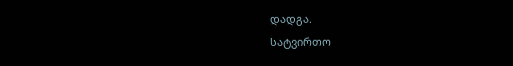დადგა.
სატვირთო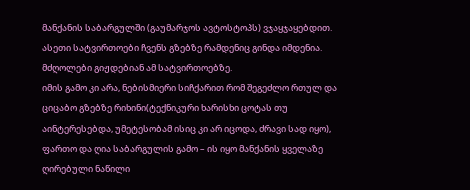მანქანის საბარგულში (გაუმარჯოს ავტოსტოპს) ვჯაყჯაყებდით.
ასეთი სატვირთოები ჩვენს გზებზე რამდენიც გინდა იმდენია.
მძღოლები გიჟდებიან ამ სატვირთოებზე.
იმის გამო კი არა, ნებისმიერი სიჩქარით რომ შეგეძლო რთულ და ციცაბო გზებზე რიხინი(ტექნიკური ხარისხი ცოტას თუ აინტერესებდა, უმეტესობამ ისიც კი არ იცოდა, ძრავი სად იყო), ფართო და ღია საბარგულის გამო – ის იყო მანქანის ყველაზე ღირებული ნაწილი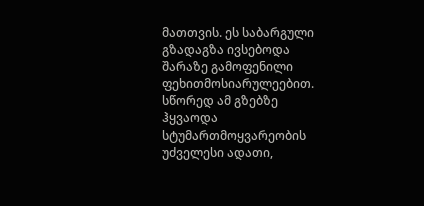მათთვის. ეს საბარგული გზადაგზა ივსებოდა შარაზე გამოფენილი ფეხითმოსიარულეებით. სწორედ ამ გზებზე ჰყვაოდა სტუმართმოყვარეობის უძველესი ადათი,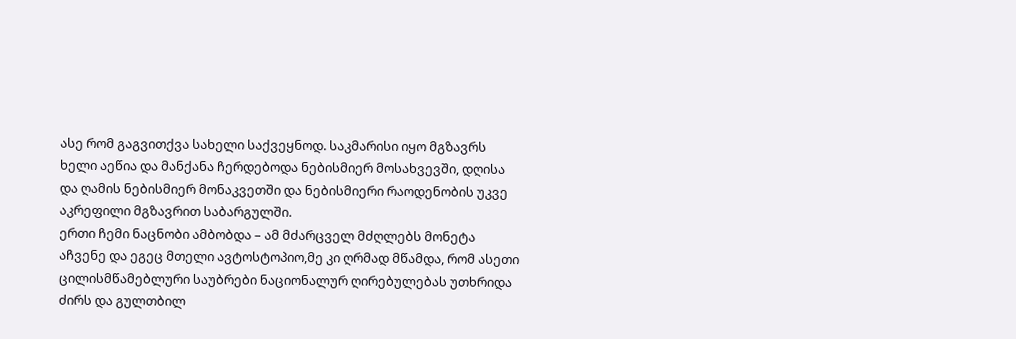ასე რომ გაგვითქვა სახელი საქვეყნოდ. საკმარისი იყო მგზავრს ხელი აეწია და მანქანა ჩერდებოდა ნებისმიერ მოსახვევში, დღისა და ღამის ნებისმიერ მონაკვეთში და ნებისმიერი რაოდენობის უკვე აკრეფილი მგზავრით საბარგულში.
ერთი ჩემი ნაცნობი ამბობდა – ამ მძარცველ მძღლებს მონეტა აჩვენე და ეგეც მთელი ავტოსტოპიო,მე კი ღრმად მწამდა, რომ ასეთი ცილისმწამებლური საუბრები ნაციონალურ ღირებულებას უთხრიდა ძირს და გულთბილ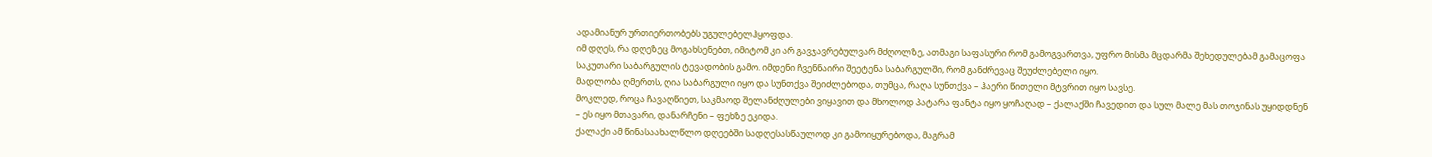ადამიანურ ურთიერთობებს უგულებელჰყოფდა.
იმ დღეს, რა დღეზეც მოგახსენებთ, იმიტომ კი არ გავჯავრებულვარ მძღოლზე, ათმაგი საფასური რომ გამოგვართვა, უფრო მისმა მცდარმა შეხედულებამ გამაცოფა საკუთარი საბარგულის ტევადობის გამო. იმდენი ჩვენნაირი შეეტენა საბარგულში, რომ განძრევაც შეუძლებელი იყო.
მადლობა ღმერთს, ღია საბარგული იყო და სუნთქვა შეიძლებოდა, თუმცა, რაღა სუნთქვა – ჰაერი წითელი მტვრით იყო სავსე.
მოკლედ, როცა ჩავაღწიეთ, საკმაოდ შელანძღულები ვიყავით და მხოლოდ პატარა ფანტა იყო ყოჩაღად – ქალაქში ჩავედით და სულ მალე მას თოჯინას უყიდდნენ – ეს იყო მთავარი, დანარჩენი – ფეხზე ეკიდა.
ქალაქი ამ წინასაახალწლო დღეებში სადღესასწაულოდ კი გამოიყურებოდა, მაგრამ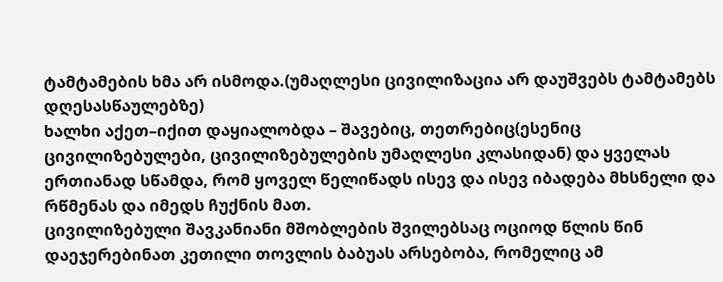ტამტამების ხმა არ ისმოდა.(უმაღლესი ცივილიზაცია არ დაუშვებს ტამტამებს დღესასწაულებზე)
ხალხი აქეთ–იქით დაყიალობდა – შავებიც, თეთრებიც(ესენიც ცივილიზებულები, ცივილიზებულების უმაღლესი კლასიდან) და ყველას ერთიანად სწამდა, რომ ყოველ წელიწადს ისევ და ისევ იბადება მხსნელი და რწმენას და იმედს ჩუქნის მათ.
ცივილიზებული შავკანიანი მშობლების შვილებსაც ოციოდ წლის წინ დაეჯერებინათ კეთილი თოვლის ბაბუას არსებობა, რომელიც ამ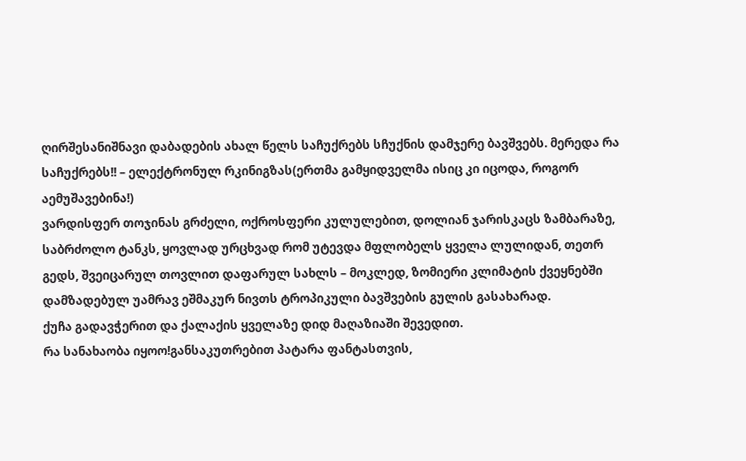ღირშესანიშნავი დაბადების ახალ წელს საჩუქრებს სჩუქნის დამჯერე ბავშვებს. მერედა რა საჩუქრებს!! – ელექტრონულ რკინიგზას(ერთმა გამყიდველმა ისიც კი იცოდა, როგორ აემუშავებინა!)
ვარდისფერ თოჯინას გრძელი, ოქროსფერი კულულებით, დოლიან ჯარისკაცს ზამბარაზე, საბრძოლო ტანკს, ყოვლად ურცხვად რომ უტევდა მფლობელს ყველა ლულიდან, თეთრ გედს, შვეიცარულ თოვლით დაფარულ სახლს – მოკლედ, ზომიერი კლიმატის ქვეყნებში დამზადებულ უამრავ ეშმაკურ ნივთს ტროპიკული ბავშვების გულის გასახარად.
ქუჩა გადავჭერით და ქალაქის ყველაზე დიდ მაღაზიაში შევედით.
რა სანახაობა იყოო!განსაკუთრებით პატარა ფანტასთვის,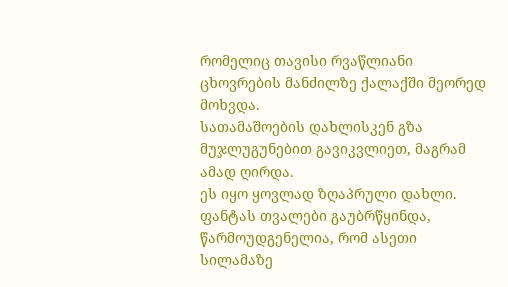რომელიც თავისი რვაწლიანი ცხოვრების მანძილზე ქალაქში მეორედ მოხვდა.
სათამაშოების დახლისკენ გზა მუჯლუგუნებით გავიკვლიეთ, მაგრამ ამად ღირდა.
ეს იყო ყოვლად ზღაპრული დახლი.
ფანტას თვალები გაუბრწყინდა, წარმოუდგენელია, რომ ასეთი სილამაზე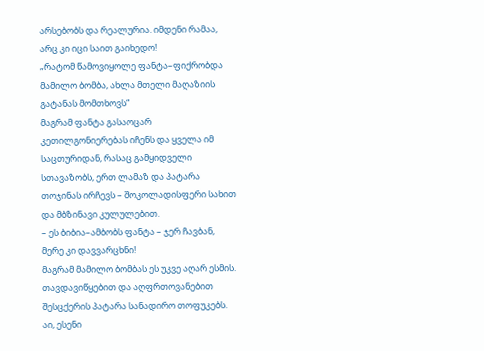არსებობს და რეალურია. იმდენი რამაა, არც კი იცი საით გაიხედო!
„რატომ წამოვიყოლე ფანტა–ფიქრობდა მამილო ბომბა, ახლა მთელი მაღაზიის გატანას მომთხოვს“
მაგრამ ფანტა გასაოცარ კეთილგონიერებას იჩენს და ყველა იმ საცთურიდან, რასაც გამყიდველი სთავაზობს, ერთ ლამაზ და პატარა თოჯინას ირჩევს – შოკოლადისფერი სახით და მბზინავი კულულებით.
– ეს ბიბია–ამბობს ფანტა – ჯერ ჩავბან, მერე კი დავვარცხნი!
მაგრამ მამილო ბომბას ეს უკვე აღარ ესმის. თავდავიწყებით და აღფრთოვანებით შესცქერის პატარა სანადირო თოფუკებს.
აი, ესენი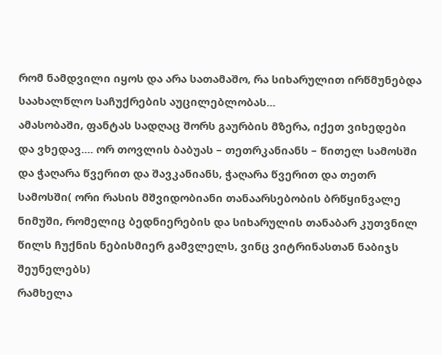რომ ნამდვილი იყოს და არა სათამაშო, რა სიხარულით ირწმუნებდა საახალწლო საჩუქრების აუცილებლობას...
ამასობაში, ფანტას სადღაც შორს გაურბის მზერა, იქეთ ვიხედები და ვხედავ.... ორ თოვლის ბაბუას – თეთრკანიანს – წითელ სამოსში და ჭაღარა წვერით და შავკანიანს, ჭაღარა წვერით და თეთრ სამოსში( ორი რასის მშვიდობიანი თანაარსებობის ბრწყინვალე ნიმუში, რომელიც ბედნიერების და სიხარულის თანაბარ კუთვნილ წილს ჩუქნის ნებისმიერ გამვლელს, ვინც ვიტრინასთან ნაბიჯს შეუნელებს)
რამხელა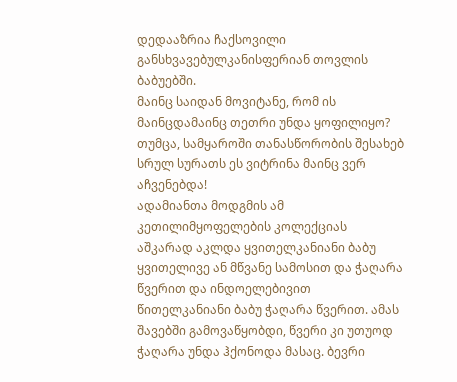დედააზრია ჩაქსოვილი განსხვავებულკანისფერიან თოვლის ბაბუებში.
მაინც საიდან მოვიტანე, რომ ის მაინცდამაინც თეთრი უნდა ყოფილიყო?
თუმცა, სამყაროში თანასწორობის შესახებ სრულ სურათს ეს ვიტრინა მაინც ვერ აჩვენებდა!
ადამიანთა მოდგმის ამ კეთილიმყოფელების კოლექციას აშკარად აკლდა ყვითელკანიანი ბაბუ ყვითელივე ან მწვანე სამოსით და ჭაღარა წვერით და ინდოელებივით წითელკანიანი ბაბუ ჭაღარა წვერით. ამას შავებში გამოვაწყობდი, წვერი კი უთუოდ ჭაღარა უნდა ჰქონოდა მასაც. ბევრი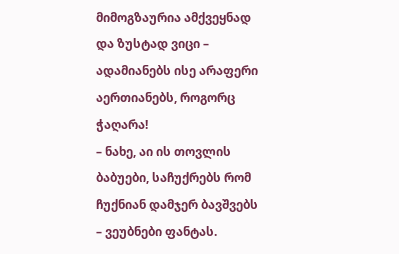მიმოგზაურია ამქვეყნად და ზუსტად ვიცი – ადამიანებს ისე არაფერი აერთიანებს, როგორც ჭაღარა!
– ნახე, აი ის თოვლის ბაბუები, საჩუქრებს რომ ჩუქნიან დამჯერ ბავშვებს – ვეუბნები ფანტას.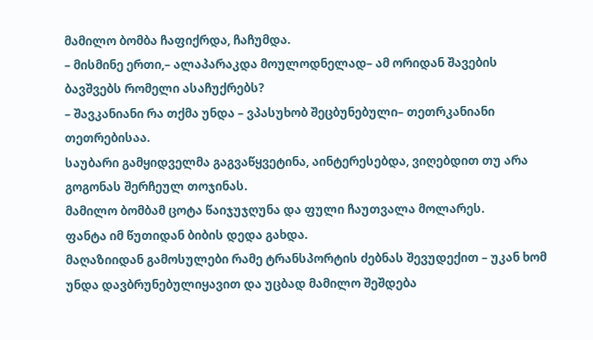მამილო ბომბა ჩაფიქრდა, ჩაჩუმდა.
– მისმინე ერთი,– ალაპარაკდა მოულოდნელად– ამ ორიდან შავების ბავშვებს რომელი ასაჩუქრებს?
– შავკანიანი რა თქმა უნდა – ვპასუხობ შეცბუნებული– თეთრკანიანი თეთრებისაა.
საუბარი გამყიდველმა გაგვაწყვეტინა, აინტერესებდა, ვიღებდით თუ არა გოგონას შერჩეულ თოჯინას.
მამილო ბომბამ ცოტა წაიჯუჯღუნა და ფული ჩაუთვალა მოლარეს.
ფანტა იმ წუთიდან ბიბის დედა გახდა.
მაღაზიიდან გამოსულები რამე ტრანსპორტის ძებნას შევუდექით – უკან ხომ უნდა დავბრუნებულიყავით და უცბად მამილო შეშდება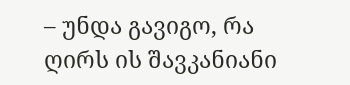– უნდა გავიგო, რა ღირს ის შავკანიანი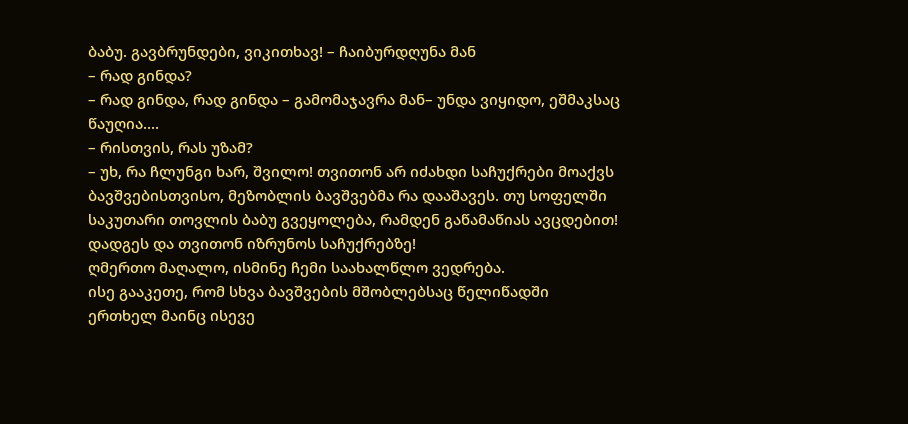ბაბუ. გავბრუნდები, ვიკითხავ! – ჩაიბურდღუნა მან
– რად გინდა?
– რად გინდა, რად გინდა – გამომაჯავრა მან– უნდა ვიყიდო, ეშმაკსაც წაუღია....
– რისთვის, რას უზამ?
– უხ, რა ჩლუნგი ხარ, შვილო! თვითონ არ იძახდი საჩუქრები მოაქვს ბავშვებისთვისო, მეზობლის ბავშვებმა რა დააშავეს. თუ სოფელში საკუთარი თოვლის ბაბუ გვეყოლება, რამდენ გაწამაწიას ავცდებით! დადგეს და თვითონ იზრუნოს საჩუქრებზე!
ღმერთო მაღალო, ისმინე ჩემი საახალწლო ვედრება.
ისე გააკეთე, რომ სხვა ბავშვების მშობლებსაც წელიწადში ერთხელ მაინც ისევე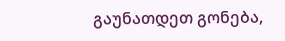გაუნათდეთ გონება,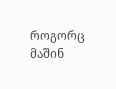როგორც მაშინ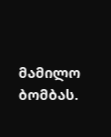მამილო ბომბას.